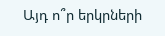Այդ ո՞ր երկրների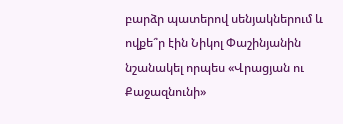բարձր պատերով սենյակներում և ովքե՞ր էին Նիկոլ Փաշինյանին նշանակել որպես «Վրացյան ու Քաջազնունի»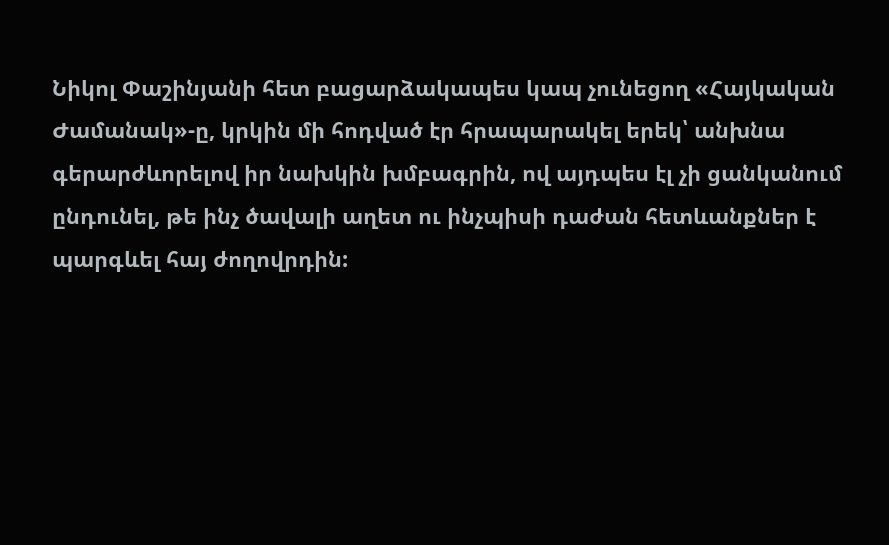Նիկոլ Փաշինյանի հետ բացարձակապես կապ չունեցող «Հայկական Ժամանակ»-ը, կրկին մի հոդված էր հրապարակել երեկ՝ անխնա գերարժևորելով իր նախկին խմբագրին, ով այդպես էլ չի ցանկանում ընդունել, թե ինչ ծավալի աղետ ու ինչպիսի դաժան հետևանքներ է պարգևել հայ ժողովրդին: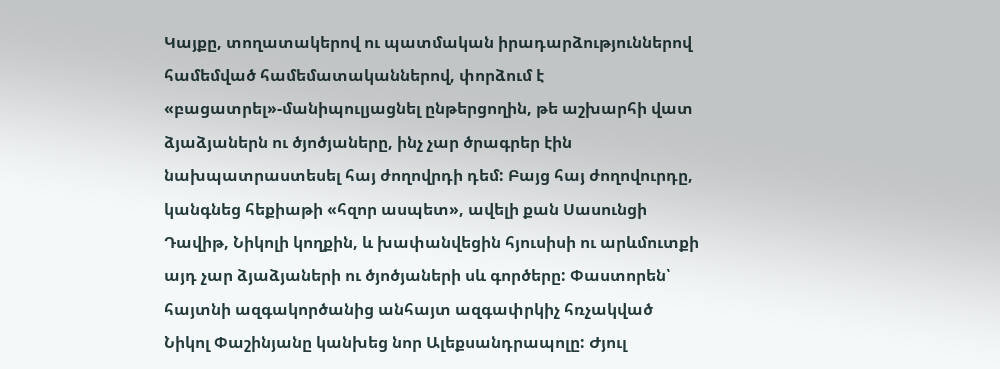Կայքը, տողատակերով ու պատմական իրադարձություններով համեմված համեմատականներով, փորձում է «բացատրել»-մանիպուլյացնել ընթերցողին, թե աշխարհի վատ ձյաձյաներն ու ծյոծյաները, ինչ չար ծրագրեր էին նախպատրաստեսել հայ ժողովրդի դեմ: Բայց հայ ժողովուրդը, կանգնեց հեքիաթի «հզոր ասպետ», ավելի քան Սասունցի Դավիթ, Նիկոլի կողքին, և խափանվեցին հյուսիսի ու արևմուտքի այդ չար ձյաձյաների ու ծյոծյաների սև գործերը: Փաստորեն՝ հայտնի ազգակործանից անհայտ ազգափրկիչ հռչակված Նիկոլ Փաշինյանը կանխեց նոր Ալեքսանդրապոլը: Ժյուլ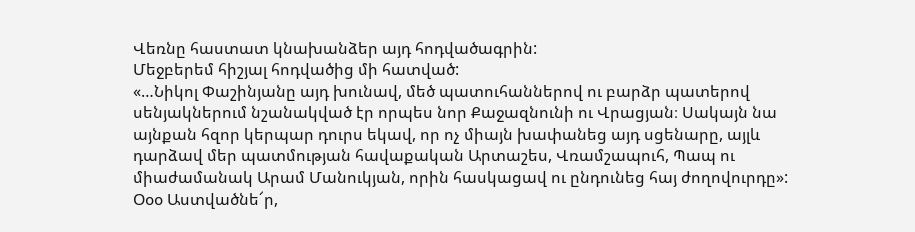Վեռնը հաստատ կնախանձեր այդ հոդվածագրին:
Մեջբերեմ հիշյալ հոդվածից մի հատված:
«…Նիկոլ Փաշինյանը այդ խունավ, մեծ պատուհաններով ու բարձր պատերով սենյակներում նշանակված էր որպես նոր Քաջազնունի ու Վրացյան։ Սակայն նա այնքան հզոր կերպար դուրս եկավ, որ ոչ միայն խափանեց այդ սցենարը, այլև դարձավ մեր պատմության հավաքական Արտաշես, Վռամշապուհ, Պապ ու միաժամանակ Արամ Մանուկյան, որին հասկացավ ու ընդունեց հայ ժողովուրդը»:
Օօօ Աստվածնե՜ր,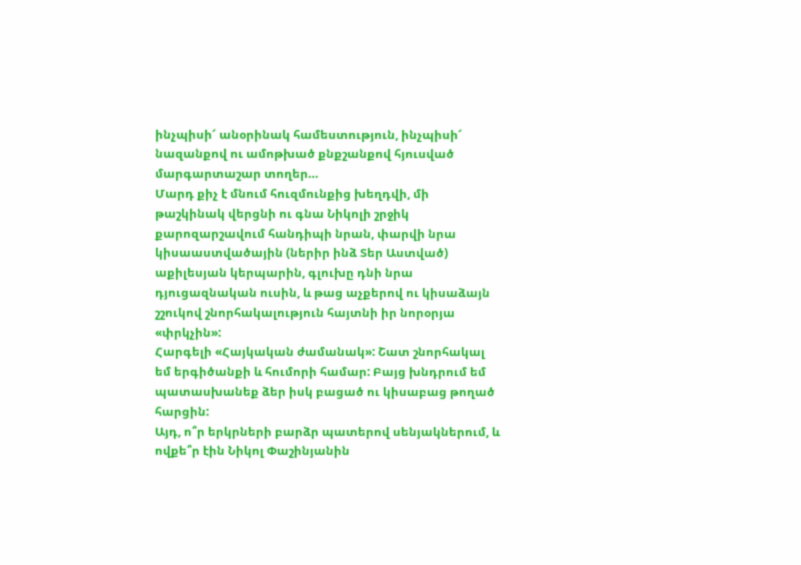ինչպիսի՜ անօրինակ համեստություն, ինչպիսի՜ նազանքով ու ամոթխած քնքշանքով հյուսված մարգարտաշար տողեր…
Մարդ քիչ է մնում հուզմունքից խեղդվի, մի թաշկինակ վերցնի ու գնա Նիկոլի շրջիկ քարոզարշավում հանդիպի նրան, փարվի նրա կիսաաստվածային (ներիր ինձ Տեր Աստված) աքիլեսյան կերպարին, գլուխը դնի նրա դյուցազնական ուսին, և թաց աչքերով ու կիսաձայն շշուկով շնորհակալություն հայտնի իր նորօրյա «փրկչին»:
Հարգելի «Հայկական ժամանակ»: Շատ շնորհակալ եմ երգիծանքի և հումորի համար: Բայց խնդրում եմ պատասխանեք ձեր իսկ բացած ու կիսաբաց թողած հարցին:
Այդ, ո՞ր երկրների բարձր պատերով սենյակներում, և ովքե՞ր էին Նիկոլ Փաշինյանին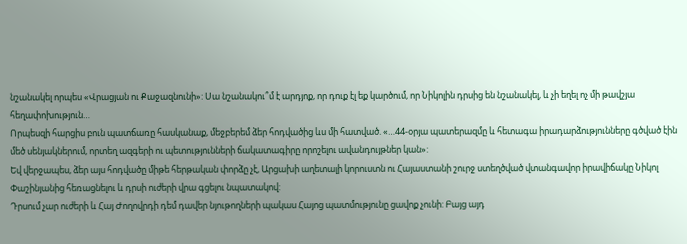նշանակել որպես «Վրացյան ու Քաջազնունի»: Սա նշանակու՞մ է արդյոք, որ դուք էլ եք կարծում, որ Նիկոլին դրսից են նշանակել, և չի եղել ոչ մի թավշյա հեղափոխություն…
Որպեսզի հարցիս բուն պատճառը հասկանաք, մեջբերեմ ձեր հոդվածից ևս մի հատված. «…44-օրյա պատերազմը և հետագա իրադարձությունները գծված էին մեծ սենյակներում, որտեղ ազգերի ու պետությունների ճակատագիրը որոշելու ավանդույթներ կան»:
Եվ վերջապես, ձեր այս հոդվածը միթե հերթական փորձը չէ, Արցախի աղետալի կորուստն ու Հայաստանի շուրջ ստեղծված վտանգավոր իրավիճակը Նիկոլ Փաշինյանից հեռացնելու և դրսի ուժերի վրա գցելու նպատակով:
Դրսում չար ուժերի և Հայ Ժողովրդի դեմ դավեր նյութողների պակաս Հայոց պատմությունը ցավոք չունի: Բայց այդ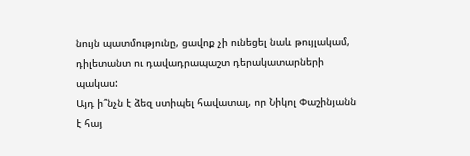նույն պատմությունը, ցավոք չի ունեցել նաև թույլակամ, դիլետանտ ու դավադրապաշտ դերակատարների պակաս:
Այդ ի՞նչն է ձեզ ստիպել հավատալ, որ Նիկոլ Փաշինյանն է հայ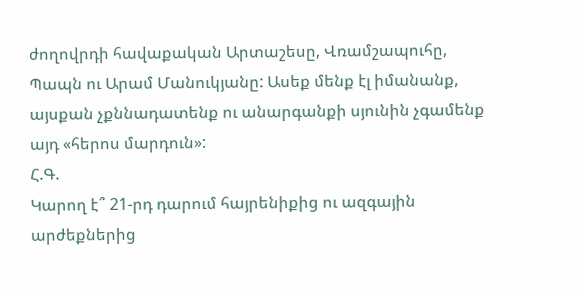ժողովրդի հավաքական Արտաշեսը, Վռամշապուհը, Պապն ու Արամ Մանուկյանը: Ասեք մենք էլ իմանանք, այսքան չքննադատենք ու անարգանքի սյունին չգամենք այդ «հերոս մարդուն»:
Հ.Գ.
Կարող է՞ 21-րդ դարում հայրենիքից ու ազգային արժեքներից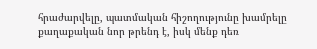հրաժարվելը, պատմական հիշողությունը խամրելը քաղաքական նոր թրենդ է, իսկ մենք դեռ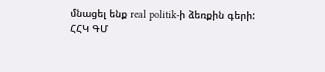մնացել ենք real politik-ի ձեռքին գերի:
ՀՀԿ ԳՄ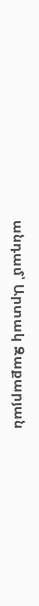անդամ՝ Արտակ Զաքարյան